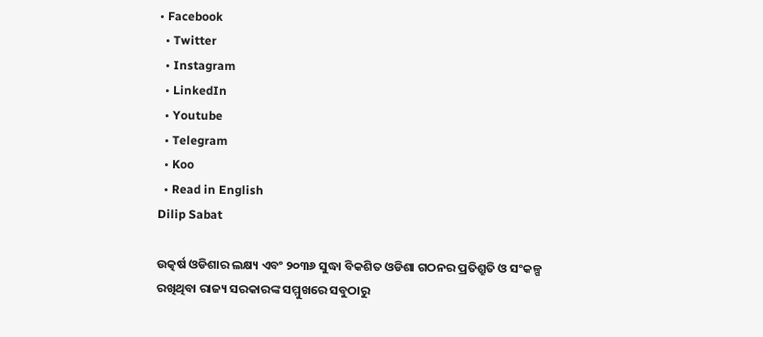• Facebook
  • Twitter
  • Instagram
  • LinkedIn
  • Youtube
  • Telegram
  • Koo
  • Read in English
Dilip Sabat

ଉତ୍କର୍ଷ ଓଡିଶାର ଲକ୍ଷ୍ୟ ଏବଂ ୨୦୩୬ ସୁଦ୍ଧା ବିକଶିତ ଓଡିଶା ଗଠନର ପ୍ରତିଶ୍ରୁତି ଓ ସଂକଳ୍ପ ରଖିଥିବା ରାଜ୍ୟ ସରକାରଙ୍କ ସମ୍ମୁଖରେ ସବୁଠାରୁ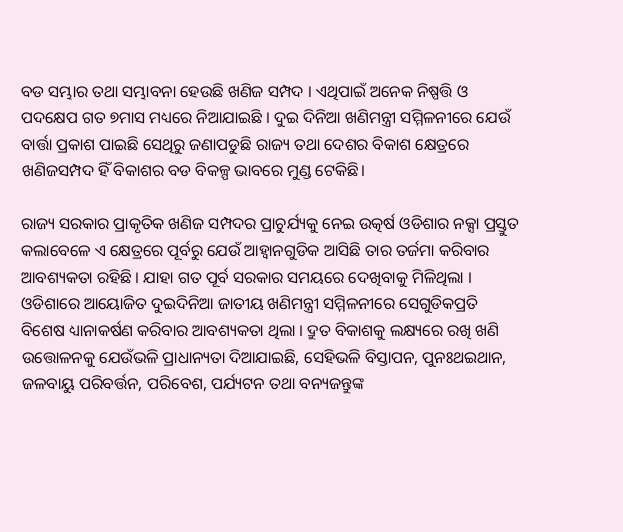ବଡ ସମ୍ଭାର ତଥା ସମ୍ଭାବନା ହେଉଛି ଖଣିଜ ସମ୍ପଦ । ଏଥିପାଇଁ ଅନେକ ନିଷ୍ପତ୍ତି ଓ ପଦକ୍ଷେପ ଗତ ୭ମାସ ମଧ୍ୟରେ ନିଆଯାଇଛି । ଦୁଇ ଦିନିଆ ଖଣିମନ୍ତ୍ରୀ ସମ୍ମିଳନୀରେ ଯେଉଁ ବାର୍ତ୍ତା ପ୍ରକାଶ ପାଇଛି ସେଥିରୁ ଜଣାପଡୁଛି ରାଜ୍ୟ ତଥା ଦେଶର ବିକାଶ କ୍ଷେତ୍ରରେ ଖଣିଜସମ୍ପଦ ହିଁ ବିକାଶର ବଡ ବିକଳ୍ପ ଭାବରେ ମୁଣ୍ଡ ଟେକିଛି।

ରାଜ୍ୟ ସରକାର ପ୍ରାକୃତିକ ଖଣିଜ ସମ୍ପଦର ପ୍ରାଚୁର୍ଯ୍ୟକୁ ନେଇ ଉତ୍କର୍ଷ ଓଡିଶାର ନକ୍ସା ପ୍ରସ୍ତୁତ କଲାବେଳେ ଏ କ୍ଷେତ୍ରରେ ପୂର୍ବରୁ ଯେଉଁ ଆହ୍ୱାନଗୁଡିକ ଆସିଛି ତାର ତର୍ଜମା କରିବାର ଆବଶ୍ୟକତା ରହିଛି । ଯାହା ଗତ ପୂର୍ବ ସରକାର ସମୟରେ ଦେଖିବାକୁ ମିଳିଥିଲା । ଓଡିଶାରେ ଆୟୋଜିତ ଦୁଇଦିନିଆ ଜାତୀୟ ଖଣିମନ୍ତ୍ରୀ ସମ୍ମିଳନୀରେ ସେଗୁଡିକପ୍ରତି ବିଶେଷ ଧ୍ୟାନାକର୍ଷଣ କରିବାର ଆବଶ୍ୟକତା ଥିଲା । ଦ୍ରୁତ ବିକାଶକୁ ଲକ୍ଷ୍ୟରେ ରଖି ଖଣି ଉତ୍ତୋଳନକୁ ଯେଉଁଭଳି ପ୍ରାଧାନ୍ୟତା ଦିଆଯାଇଛି, ସେହିଭଳି ବିସ୍ତାପନ, ପୁନଃଥଇଥାନ, ଜଳବାୟୁ ପରିବର୍ତ୍ତନ, ପରିବେଶ, ପର୍ଯ୍ୟଟନ ତଥା ବନ୍ୟଜନ୍ତୁଙ୍କ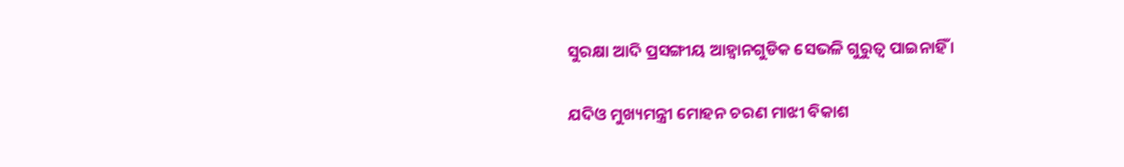ସୁରକ୍ଷା ଆଦି ପ୍ରସଙ୍ଗୀୟ ଆହ୍ୱାନଗୁଡିକ ସେଭଳି ଗୁରୁତ୍ୱ ପାଇନାହିଁ ।

ଯଦିଓ ମୁଖ୍ୟମନ୍ତ୍ରୀ ମୋହନ ଚରଣ ମାଝୀ ବିକାଶ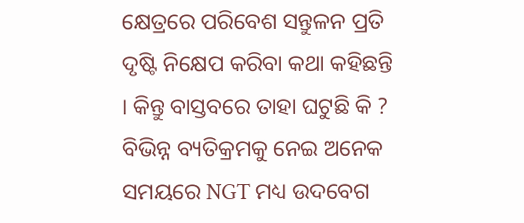କ୍ଷେତ୍ରରେ ପରିବେଶ ସନ୍ତୁଳନ ପ୍ରତି ଦୃଷ୍ଟି ନିକ୍ଷେପ କରିବା କଥା କହିଛନ୍ତି । କିନ୍ତୁ ବାସ୍ତବରେ ତାହା ଘଟୁଛି କି ? ବିଭିନ୍ନ ବ୍ୟତିକ୍ରମକୁ ନେଇ ଅନେକ ସମୟରେ NGT ମଧ୍ୟ ଉଦବେଗ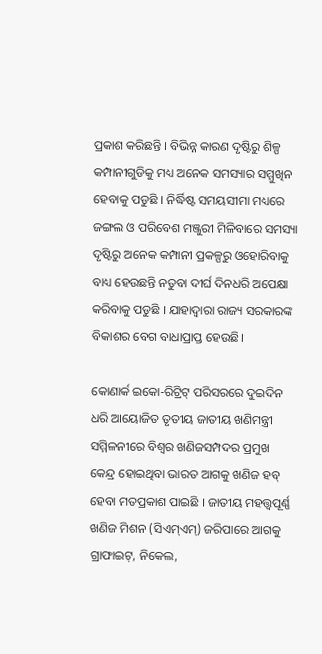ପ୍ରକାଶ କରିଛନ୍ତି । ବିଭିନ୍ନ କାରଣ ଦୃଷ୍ଟିରୁ ଶିଳ୍ପ କମ୍ପାନୀଗୁଡିକୁ ମଧ୍ୟ ଅନେକ ସମସ୍ୟାର ସମ୍ମୁଖିନ ହେବାକୁ ପଡୁଛି । ନିର୍ଦ୍ଧିଷ୍ଟ ସମୟସୀମା ମଧ୍ୟରେ ଜଙ୍ଗଲ ଓ ପରିବେଶ ମଞ୍ଜୁରୀ ମିଳିବାରେ ସମସ୍ୟା ଦୃଷ୍ଟିରୁ ଅନେକ କମ୍ପାନୀ ପ୍ରକଳ୍ପରୁ ଓହୋରିବାକୁ ବାଧ୍ୟ ହେଉଛନ୍ତି ନତୁବା ଦୀର୍ଘ ଦିନଧରି ଅପେକ୍ଷା କରିବାକୁ ପଡୁଛି । ଯାହାଦ୍ୱାରା ରାଜ୍ୟ ସରକାରଙ୍କ ବିକାଶର ବେଗ ବାଧାପ୍ରାପ୍ତ ହେଉଛି।

କୋଣାର୍କ ଇକୋ-ରିଟ୍ରିଟ୍ ପରିସରରେ ଦୁଇଦିନ ଧରି ଆୟୋଜିତ ତୃତୀୟ ଜାତୀୟ ଖଣିମନ୍ତ୍ରୀ ସମ୍ମିଳନୀରେ ବିଶ୍ୱର ଖଣିଜସମ୍ପଦର ପ୍ରମୁଖ କେନ୍ଦ୍ର ହୋଇଥିବା ଭାରତ ଆଗକୁ ଖଣିଜ ହବ୍ ହେବା ମତପ୍ରକାଶ ପାଇଛି । ଜାତୀୟ ମହତ୍ତ୍ୱପୂର୍ଣ୍ଣ ଖଣିଜ ମିଶନ (ସିଏମ୍ଏମ୍) ଜରିପାରେ ଆଗକୁ ଗ୍ରାଫାଇଟ୍, ନିକେଲ,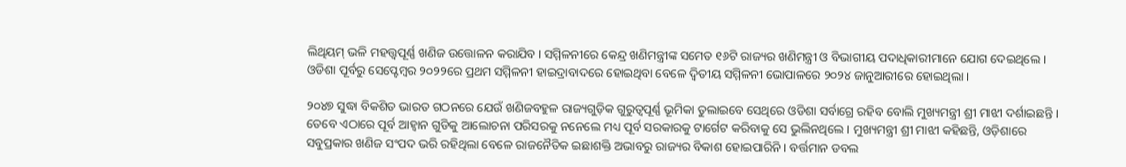ଲିଥିୟମ୍ ଭଳି ମହତ୍ତ୍ୱପୂର୍ଣ୍ଣ ଖଣିଜ ଉତ୍ତୋଳନ କରାଯିବ । ସମ୍ମିଳନୀରେ କେନ୍ଦ୍ର ଖଣିମନ୍ତ୍ରୀଙ୍କ ସମେତ ୧୬ଟି ରାଜ୍ୟର ଖଣିମନ୍ତ୍ରୀ ଓ ବିଭାଗୀୟ ପଦାଧିକାରୀମାନେ ଯୋଗ ଦେଇଥିଲେ । ଓଡିଶା ପୂର୍ବରୁ ସେପ୍ଟେମ୍ବର ୨୦୨୨ରେ ପ୍ରଥମ ସମ୍ମିଳନୀ ହାଇଦ୍ରାବାଦରେ ହୋଇଥିବା ବେଳେ ଦ୍ୱିତୀୟ ସମ୍ମିଳନୀ ଭୋପାଳରେ ୨୦୨୪ ଜାନୁଆରୀରେ ହୋଇଥିଲା ।

୨୦୪୭ ସୁଦ୍ଧା ବିକଶିତ ଭାରତ ଗଠନରେ ଯେଉଁ ଖଣିଜବହୁଳ ରାଜ୍ୟଗୁଡ଼ିକ ଗୁରୁତ୍ୱପୂର୍ଣ୍ଣ ଭୂମିକା ତୁଲାଇବେ ସେଥିରେ ଓଡିଶା ସର୍ବାଗ୍ରେ ରହିବ ବୋଲି ମୁଖ୍ୟମନ୍ତ୍ରୀ ଶ୍ରୀ ମାଝୀ ଦର୍ଶାଇଛନ୍ତି । ତେବେ ଏଠାରେ ପୂର୍ବ ଆହ୍ୱାନ ଗୁଡିକୁ ଆଲୋଚନା ପରିସରକୁ ନନେଲେ ମଧ୍ୟ ପୂର୍ବ ସରକାରକୁ ଟାର୍ଗେଟ କରିବାକୁ ସେ ଭୁଲିନଥିଲେ । ମୁଖ୍ୟମନ୍ତ୍ରୀ ଶ୍ରୀ ମାଝୀ କହିଛନ୍ତି, ଓଡ଼ିଶାରେ ସବୁପ୍ରକାର ଖଣିଜ ସଂପଦ ଭରି ରହିଥିଲା ବେଳେ ରାଜନୈତିକ ଇଛାଶକ୍ତି ଅଭାବରୁ ରାଜ୍ୟର ବିକାଶ ହୋଇପାରିନି । ବର୍ତ୍ତମାନ ଡବଲ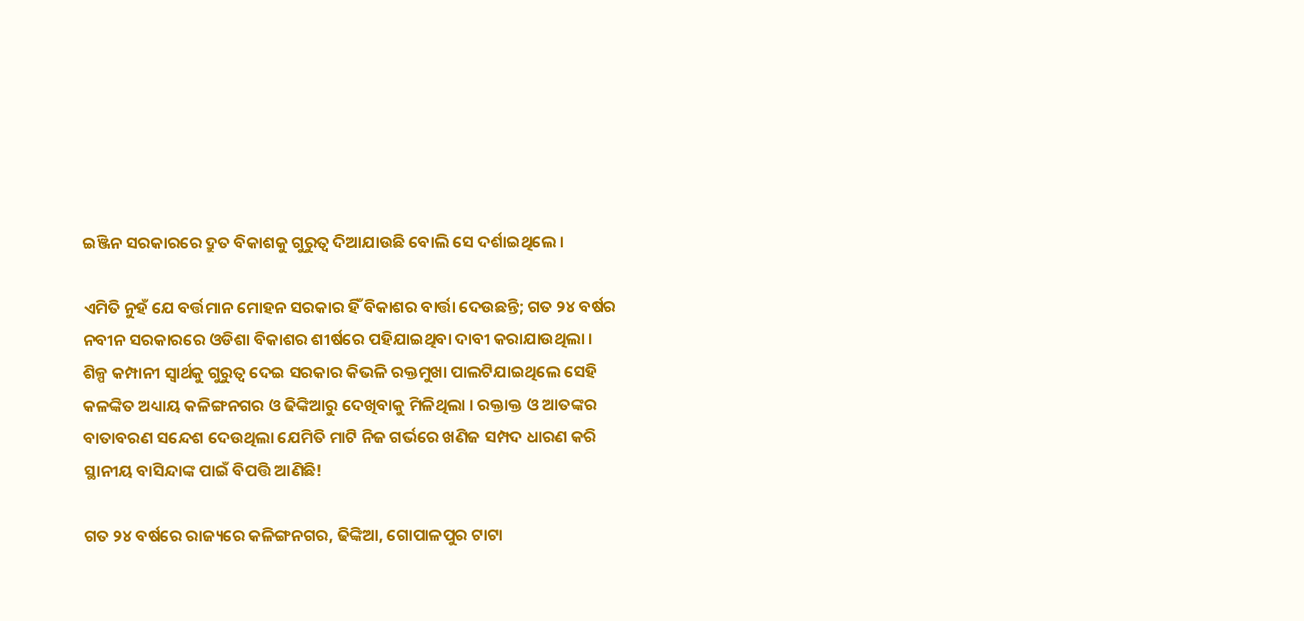ଇଞ୍ଜିନ ସରକାରରେ ଦ୍ରୁତ ବିକାଶକୁ ଗୁରୁତ୍ୱ ଦିଆଯାଉଛି ବୋଲି ସେ ଦର୍ଶାଇଥିଲେ ।

ଏମିତି ନୁହଁ ଯେ ବର୍ତ୍ତମାନ ମୋହନ ସରକାର ହିଁ ବିକାଶର ବାର୍ତ୍ତା ଦେଉଛନ୍ତି; ଗତ ୨୪ ବର୍ଷର ନବୀନ ସରକାରରେ ଓଡିଶା ବିକାଶର ଶୀର୍ଷରେ ପହିଯାଇଥିବା ଦାବୀ କରାଯାଉଥିଲା । ଶିଳ୍ପ କମ୍ପାନୀ ସ୍ୱାର୍ଥକୁ ଗୁରୁତ୍ୱ ଦେଇ ସରକାର କିଭଳି ରକ୍ତମୁଖା ପାଲଟିଯାଇଥିଲେ ସେହି କଳଙ୍କିତ ଅଧ୍ୟାୟ କଳିଙ୍ଗନଗର ଓ ଢିଙ୍କିଆରୁ ଦେଖିବାକୁ ମିଳିଥିଲା । ରକ୍ତାକ୍ତ ଓ ଆତଙ୍କର ବାତାବରଣ ସନ୍ଦେଶ ଦେଉଥିଲା ଯେମିତି ମାଟି ନିଜ ଗର୍ଭରେ ଖଣିଜ ସମ୍ପଦ ଧାରଣ କରି ସ୍ଥାନୀୟ ବାସିନ୍ଦାଙ୍କ ପାଇଁ ବିପତ୍ତି ଆଣିଛି!

ଗତ ୨୪ ବର୍ଷରେ ରାଜ୍ୟରେ କଳିଙ୍ଗନଗର, ଢିଙ୍କିଆ, ଗୋପାଳପୁର ଟାଟା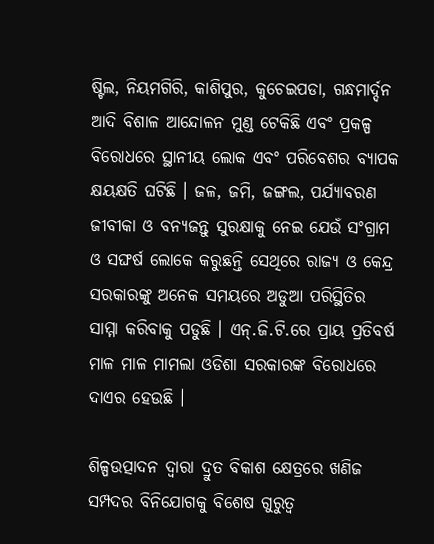ଷ୍ଟିଲ, ନିୟମଗିରି, କାଶିପୁର, କୁଚେଇପଡା, ଗନ୍ଧମାର୍ଦ୍ଦନ ଆଦି ବିଶାଳ ଆନ୍ଦୋଳନ ମୁଣ୍ଡ ଟେକିଛି ଏବଂ ପ୍ରକଳ୍ପ ବିରୋଧରେ ସ୍ଥାନୀୟ ଲୋକ ଏବଂ ପରିବେଶର ବ୍ୟାପକ କ୍ଷୟକ୍ଷତି ଘଟିଛି । ଜଳ, ଜମି, ଜଙ୍ଗଲ, ପର୍ଯ୍ୟାବରଣ ଜୀବୀକା ଓ ବନ୍ୟଜନ୍ତୁ ସୁରକ୍ଷାକୁ ନେଇ ଯେଉଁ ସଂଗ୍ରାମ ଓ ସଙ୍ଘର୍ଷ ଲୋକେ କରୁଛନ୍ତି ସେଥିରେ ରାଜ୍ୟ ଓ କେନ୍ଦ୍ର ସରକାରଙ୍କୁ ଅନେକ ସମୟରେ ଅଡୁଆ ପରିସ୍ଥିତିର ସାମ୍ମା କରିବାକୁ ପଡୁଛି । ଏନ୍.ଜି.ଟି.ରେ ପ୍ରାୟ ପ୍ରତିବର୍ଷ ମାଳ ମାଳ ମାମଲା ଓଡିଶା ସରକାରଙ୍କ ବିରୋଧରେ ଦାଏର ହେଉଛି ।

ଶିଳ୍ପଉତ୍ପାଦନ ଦ୍ୱାରା ଦ୍ରୁତ ବିକାଶ କ୍ଷେତ୍ରରେ ଖଣିଜ ସମ୍ପଦର ବିନିଯୋଗକୁ ବିଶେଷ ଗୁରୁତ୍ୱ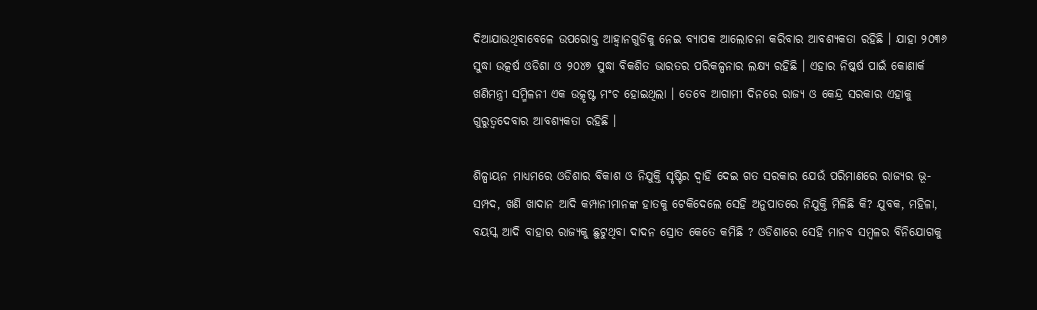ଦିଆଯାଉଥିବାବେଳେ ଉପରୋକ୍ତ ଆହ୍ୱାନଗୁଡିକୁ ନେଇ ବ୍ୟାପକ ଆଲୋଚନା କରିବାର ଆବଶ୍ୟକତା ରହିଛି । ଯାହା ୨୦୩୬ ସୁଦ୍ଧା ଉତ୍କର୍ଷ ଓଡିଶା ଓ ୨୦୪୭ ସୁଦ୍ଧା ବିକଶିତ ଭାରତର ପରିକଳ୍ପନାର ଲକ୍ଷ୍ୟ ରହିଛି । ଏହାର ନିଷ୍କର୍ଷ ପାଇଁ କୋଣାର୍କ ଖଣିମନ୍ତ୍ରୀ ସମ୍ମିଳନୀ ଏକ ଉତ୍କୃଷ୍ଟ ମଂଚ ହୋଇଥିଲା । ତେବେ ଆଗାମୀ ଦିନରେ ରାଜ୍ୟ ଓ କେନ୍ଦ୍ର ସରକାର ଏହାକୁ ଗୁରୁତ୍ୱଦେବାର ଆବଶ୍ୟକତା ରହିଛି ।

ଶିଳ୍ପାୟନ ମାଧ୍ୟମରେ ଓଡିଶାର ବିକାଶ ଓ ନିଯୁକ୍ତି ସୃଷ୍ଟିର ଦ୍ୱାହି ଦେଇ ଗତ ସରକାର ଯେଉଁ ପରିମାଣରେ ରାଜ୍ୟର ଭୂ-ସମ୍ପଦ, ଖଣି ଖାଦାନ ଆଦି କମ୍ପାନୀମାନଙ୍କ ହାତକୁ ଟେକିଦେଲେ ସେହି ଅନୁପାତରେ ନିଯୁକ୍ତି ମିଳିଛି କି? ଯୁବକ, ମହିଳା, ବୟସ୍କ ଆଦି ବାହାର ରାଜ୍ୟକୁ ଛୁଟୁଥିବା ଦାଦନ ସ୍ରୋତ କେତେ କମିଛି ? ଓଡିଶାରେ ସେହି ମାନବ ସମ୍ବଳର ବିନିଯୋଗକୁ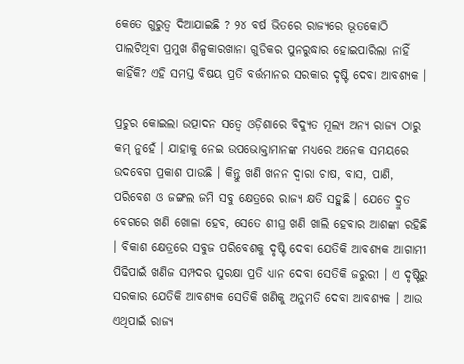କେତେ ଗୁରୁତ୍ୱ ଦିଆଯାଇଛି ? ୨୪ ବର୍ଷ ଭିତରେ ରାଜ୍ୟରେ ଭୂତକୋଠି ପାଲଟିଥିବା ପ୍ରମୁଖ ଶିଳ୍ପକାରଖାନା ଗୁଡିକର ପୁନରୁଦ୍ଧାର ହୋଇପାରିଲା ନାହିଁ କାହିଁକି? ଏହି ସମସ୍ତ ବିଷୟ ପ୍ରତି ବର୍ତ୍ତମାନର ସରକାର ଦୃଷ୍ଟି ଦେବା ଆବଶ୍ୟକ ।

ପ୍ରଚୁର କୋଇଲା ଉତ୍ପାଦନ ସତ୍ୱେ ଓଡ଼ିଶାରେ ବିଦ୍ୟୁତ ମୂଲ୍ୟ ଅନ୍ୟ ରାଜ୍ୟ ଠାରୁ କମ୍ ନୁହେଁ । ଯାହାକୁ ନେଇ ଉପଭୋକ୍ତାମାନଙ୍କ ମଧ୍ୟରେ ଅନେକ ସମୟରେ ଉଦବେଗ ପ୍ରକାଶ ପାଉଛି । କିନ୍ତୁ ଖଣି ଖନନ ଦ୍ୱାରା ଚାଷ, ବାସ, ପାଣି, ପରିବେଶ ଓ ଜଙ୍ଗଲ ଜମି ସବୁ କ୍ଷେତ୍ରରେ ରାଜ୍ୟ କ୍ଷତି ସହୁଛି । ଯେତେ ଦ୍ରୁତ ବେଗରେ ଖଣି ଖୋଳା ହେବ, ସେତେ ଶୀଘ୍ର ଖଣି ଖାଲି ହେବାର ଆଶଙ୍କା ରହିଛି । ବିକାଶ କ୍ଷେତ୍ରରେ ସବୁଜ ପରିବେଶକୁ ଦୃଷ୍ଟି ଦେବା ଯେତିକି ଆବଶ୍ୟକ ଆଗାମୀ ପିଢିପାଇଁ ଖଣିଜ ସମ୍ପଦର ସୁରକ୍ଷା ପ୍ରତି ଧ୍ୟାନ ଦେବା ସେତିକି ଜରୁରୀ । ଏ ଦୃଷ୍ଟିରୁ ସରକାର ଯେତିକି ଆବଶ୍ୟକ ସେତିକି ଖଣିକୁ ଅନୁମତି ଦେବା ଆବଶ୍ୟକ । ଆଉ ଏଥିପାଇଁ ରାଜ୍ୟ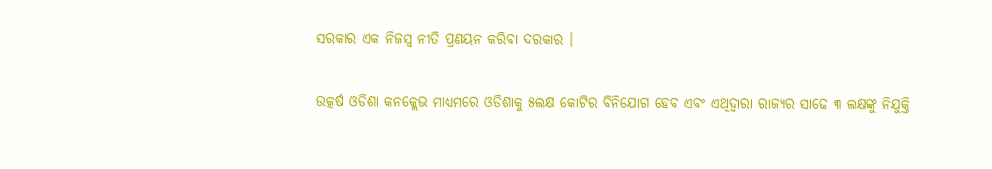ସରକାର ଏକ ନିଜସ୍ୱ ନୀତି ପ୍ରଣୟନ କରିବା ଦରକାର ।

ଉତ୍କର୍ଷ ଓଡିଶା କନକ୍ଲେଭ ମାଧ୍ୟମରେ ଓଡିଶାକୁ ୫ଲକ୍ଷ କୋଟିର ବିନିଯୋଗ ହେବ ଏବଂ ଏଥିଦ୍ୱାରା ରାଜ୍ୟର ସାଢେ ୩ ଲକ୍ଷଙ୍କୁ ନିଯୁକ୍ତି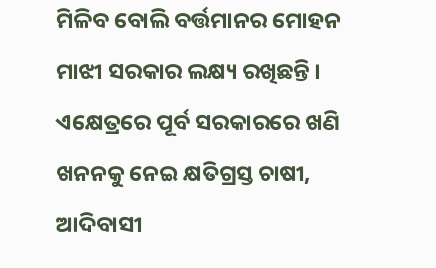ମିଳିବ ବୋଲି ବର୍ତ୍ତମାନର ମୋହନ ମାଝୀ ସରକାର ଲକ୍ଷ୍ୟ ରଖିଛନ୍ତି । ଏକ୍ଷେତ୍ରରେ ପୂର୍ବ ସରକାରରେ ଖଣି ଖନନକୁ ନେଇ କ୍ଷତିଗ୍ରସ୍ତ ଚାଷୀ, ଆଦିବାସୀ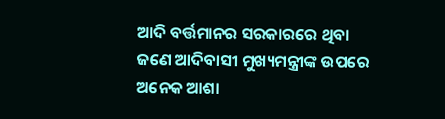ଆଦି ବର୍ତ୍ତମାନର ସରକାରରେ ଥିବା ଜଣେ ଆଦିବାସୀ ମୁଖ୍ୟମନ୍ତ୍ରୀଙ୍କ ଉପରେ ଅନେକ ଆଶା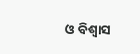ଓ ବିଶ୍ୱାସ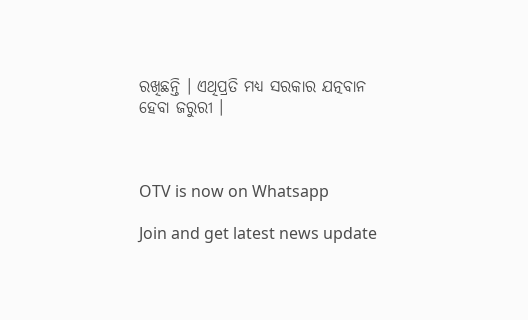ରଖିଛନ୍ତି । ଏଥିପ୍ରତି ମଧ୍ୟ ସରକାର ଯତ୍ନବାନ ହେବା ଜରୁରୀ ।



OTV is now on Whatsapp

Join and get latest news update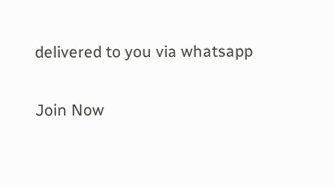delivered to you via whatsapp

Join Now